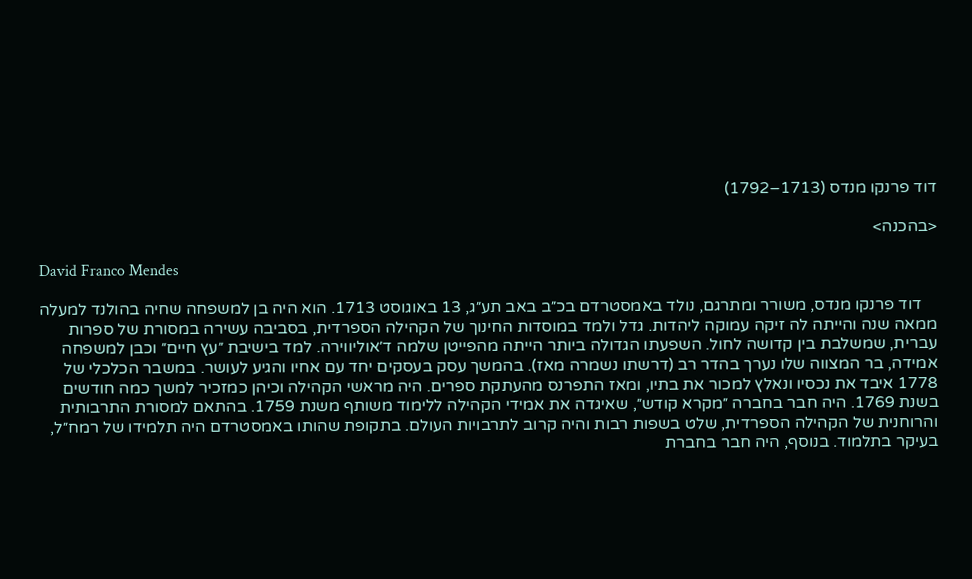דוד פרנקו מנדס (1713–1792)

<בהכנה>

David Franco Mendes

    דוד פרנקו מנדס, משורר ומתרגם, נולד באמסטרדם בכ״ב באב תע״ג, 13 באוגוסט 1713. הוא היה בן למשפחה שחיה בהולנד למעלה ממאה שנה והייתה לה זיקה עמוקה ליהדות. גדל ולמד במוסדות החינוך של הקהילה הספרדית, בסביבה עשירה במסורת של ספרות עברית, שמשלבת בין קדושה לחול. השפעתו הגדולה ביותר הייתה מהפייטן שלמה ד׳אוליווירה. למד בישיבת ״עץ חיים״ וכבן למשפחה אמידה, בר המצווה שלו נערך בהדר רב (דרשתו נשמרה מאז). בהמשך עסק בעסקים יחד עם אחיו והגיע לעושר. במשבר הכלכלי של 1778 איבד את נכסיו ונאלץ למכור את בתיו, ומאז התפרנס מהעתקת ספרים. היה מראשי הקהילה וכיהן כמזכיר למשך כמה חודשים בשנת 1769. היה חבר בחברה ״מקרא קודש״, שאיגדה את אמידי הקהילה ללימוד משותף משנת 1759. בהתאם למסורת התרבותית והרוחנית של הקהילה הספרדית, שלט בשפות רבות והיה קרוב לתרבויות העולם. בתקופת שהותו באמסטרדם היה תלמידו של רמח״ל, בעיקר בתלמוד. בנוסף, היה חבר בחברת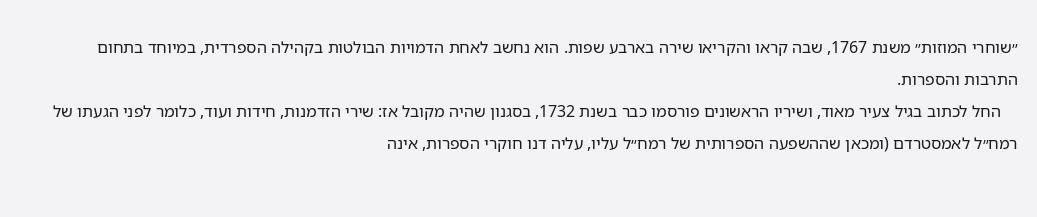״שוחרי המוזות״ משנת 1767, שבה קראו והקריאו שירה בארבע שפות. הוא נחשב לאחת הדמויות הבולטות בקהילה הספרדית, במיוחד בתחום התרבות והספרות.
    החל לכתוב בגיל צעיר מאוד, ושיריו הראשונים פורסמו כבר בשנת 1732, בסגנון שהיה מקובל אז: שירי הזדמנות, חידות ועוד, כלומר לפני הגעתו של רמח״ל לאמסטרדם (ומכאן שההשפעה הספרותית של רמח״ל עליו, עליה דנו חוקרי הספרות, אינה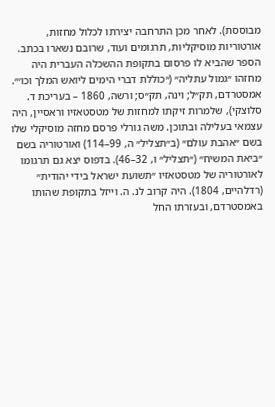מבוססת). לאחר מכן התרחבה יצירתו לכלול מחזות, אורטוריות מוסיקליות, תרגומים ועוד, שרובם נשארו בכתב. הספר שהביא לו פרסום בתקופת ההשכלה העברית היה מחזהו ״גמול עתליה״ (״כוללת דברי הימים ליואש המלך וכו׳״. אמסטרדם, תק״ל; וינה, תק״ס; ורשה, 1860 – בעריכת ד. סלוצקי), שלמרות זיקתו למחזות של מטסטאזיו וראסיין, היה עצמאי בעלילה ובתוכן. משה גורלי פרסם מחזה מוסיקלי שלו בשם ״אהבת עולם״ (ב״תצליל״ ה, 99–114) ואורטוריה בשם ״ביאת המשיח״ (״תצליל״ ו, 32–46). בדפוס יצא גם תרגומו לאורטוריה של מטסטאזיו ״תשועת ישראל בידי יהודית״ (רדלהיים, 1804). היה קרוב לנ. ה. וייזל בתקופת שהותו באמסטרדם, ובעזרתו החל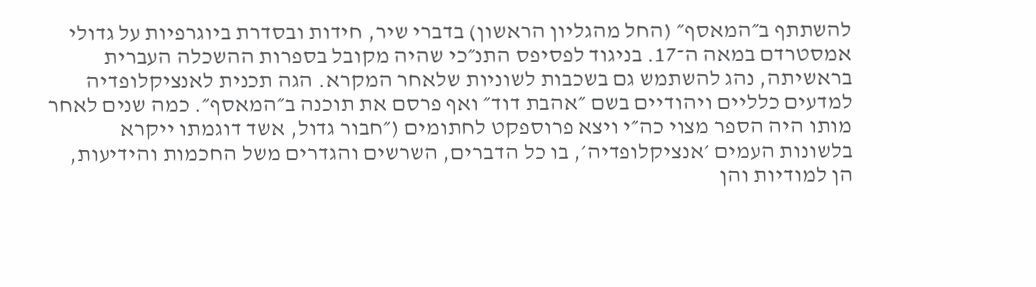להשתתף ב״המאסף״ (החל מהגליון הראשון) בדברי שיר, חידות ובסדרת ביוגרפיות על גדולי אמסטרדם במאה ה־17. בניגוד לפסיפס התנ״כי שהיה מקובל בספרות ההשכלה העברית בראשיתה, נהג להשתמש גם בשכבות לשוניות שלאחר המקרא. הגה תכנית לאנציקלופדיה למדעים כלליים ויהודיים בשם ״אהבת דוד״ ואף פרסם את תוכנה ב״המאסף״. כמה שנים לאחר מותו היה הספר מצוי כה״י ויצא פרוספקט לחתומים (״חבור גדול, אשד דוגמתו ייקרא בלשונות העמים ׳אנציקלופדיה׳, בו כל הדברים, השרשים והגדרים משל החכמות והידיעות, הן למודיות והן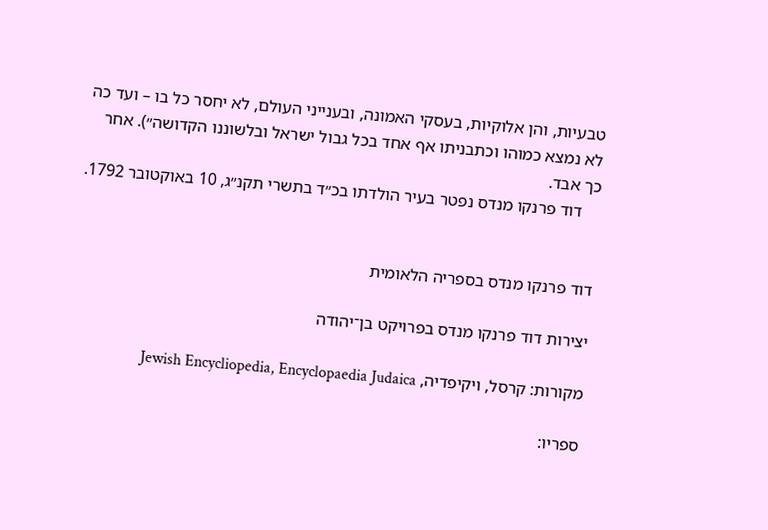טבעיות, והן אלוקיות, בעסקי האמונה, ובענייני העולם, לא יחסר כל בו – ועד כה לא נמצא כמוהו וכתבניתו אף אחד בכל גבול ישראל ובלשוננו הקדושה״). אחר כך אבד.
    דוד פרנקו מנדס נפטר בעיר הולדתו בכ״ד בתשרי תקנ״ג, 10 באוקטובר 1792.


דוד פרנקו מנדס בספריה הלאומית

יצירות דוד פרנקו מנדס בפרויקט בן־יהודה

מקורות: קרסל, ויקיפדיה, Jewish Encycliopedia, Encyclopaedia Judaica

ספריו: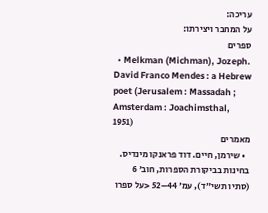עריכה:
על המחבר ויצירתו:
ספרים
  • Melkman (Michman), Jozeph. David Franco Mendes : a Hebrew poet (Jerusalem : Massadah ; Amsterdam : Joachimsthal, 1951)
מאמרים
  • שירמן, חיים. דוד פראנקו מינדיס. בחינות בביקורת הספרות, חוב׳ 6 (סתיו תשי״ד), עמ׳ 44–52 <על ספרו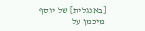[באנגלית] של יוסף מיכמן על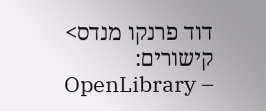דוד פרנקו מנדס>
קישורים:
OpenLibrary –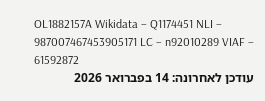OL1882157A Wikidata – Q1174451 NLI – 987007467453905171 LC – n92010289 VIAF – 61592872
עודכן לאחרונה: 14 בפברואר 2026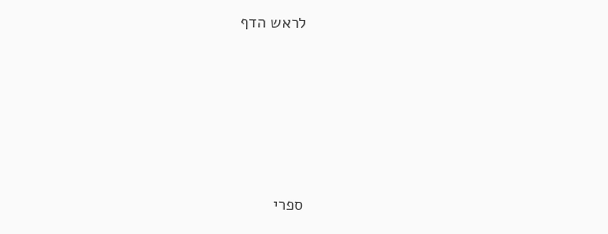לראש הדף





ספרי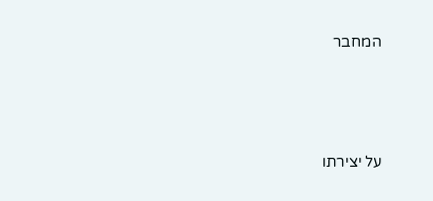המחבר



על יצירתו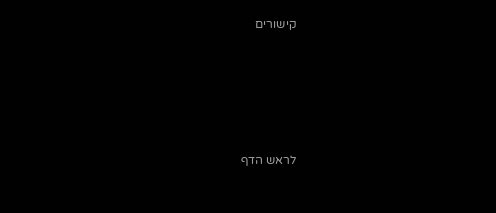קישורים





לראש הדף